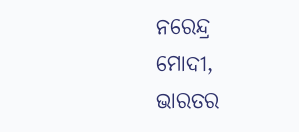ନରେନ୍ଦ୍ର ମୋଦୀ, ଭାରତର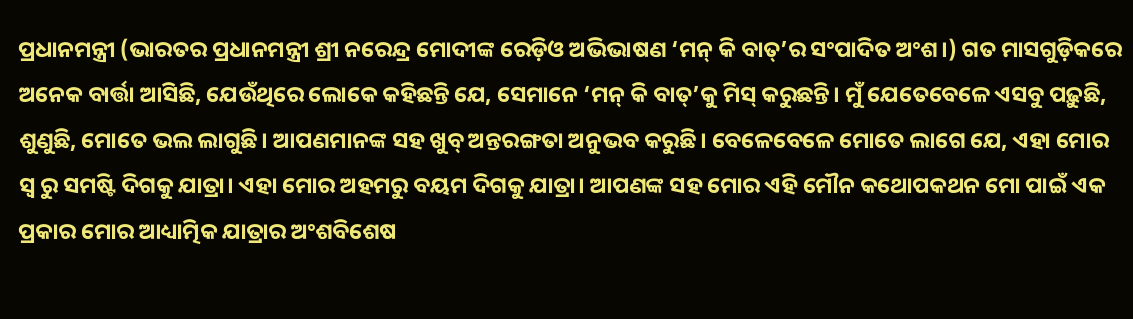ପ୍ରଧାନମନ୍ତ୍ରୀ (ଭାରତର ପ୍ରଧାନମନ୍ତ୍ରୀ ଶ୍ରୀ ନରେନ୍ଦ୍ର ମୋଦୀଙ୍କ ରେଡ଼ିଓ ଅଭିଭାଷଣ ‘ମନ୍ କି ବାତ୍’ର ସଂପାଦିତ ଅଂଶ।) ଗତ ମାସଗୁଡ଼ିକରେ ଅନେକ ବାର୍ତ୍ତା ଆସିଛି, ଯେଉଁଥିରେ ଲୋକେ କହିଛନ୍ତି ଯେ, ସେମାନେ ‘ମନ୍ କି ବାତ୍’କୁ ମିସ୍ କରୁଛନ୍ତି। ମୁଁ ଯେତେବେଳେ ଏସବୁ ପଢ଼ୁଛି, ଶୁଣୁଛି, ମୋତେ ଭଲ ଲାଗୁଛି। ଆପଣମାନଙ୍କ ସହ ଖୁବ୍ ଅନ୍ତରଙ୍ଗତା ଅନୁଭବ କରୁଛି। ବେଳେବେଳେ ମୋତେ ଲାଗେ ଯେ, ଏହା ମୋର ସ୍ୱ ରୁ ସମଷ୍ଟି ଦିଗକୁ ଯାତ୍ରା। ଏହା ମୋର ଅହମରୁ ବୟମ ଦିଗକୁ ଯାତ୍ରା। ଆପଣଙ୍କ ସହ ମୋର ଏହି ମୌନ କଥୋପକଥନ ମୋ ପାଇଁ ଏକ ପ୍ରକାର ମୋର ଆଧ୍ୟାତ୍ମିକ ଯାତ୍ରାର ଅଂଶବିଶେଷ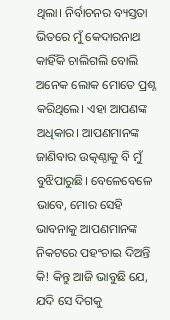ଥିଲା। ନିର୍ବାଚନର ବ୍ୟସ୍ତତା ଭିତରେ ମୁଁ କେଦାରନାଥ କାହିଁକି ଚାଲିଗଲି ବୋଲି ଅନେକ ଲୋକ ମୋତେ ପ୍ରଶ୍ନ କରିଥିଲେ। ଏହା ଆପଣଙ୍କ ଅଧିକାର। ଆପଣମାନଙ୍କ ଜାଣିବାର ଉତ୍କଣ୍ଠାକୁ ବି ମୁଁ ବୁଝିପାରୁଛି। ବେଳେବେଳେ ଭାବେ, ମୋର ସେହି ଭାବନାକୁ ଆପଣମାନଙ୍କ ନିକଟରେ ପହଂଚାଇ ଦିଅନ୍ତି କି! କିନ୍ତୁ ଆଜି ଭାବୁଛି ଯେ, ଯଦି ସେ ଦିଗକୁ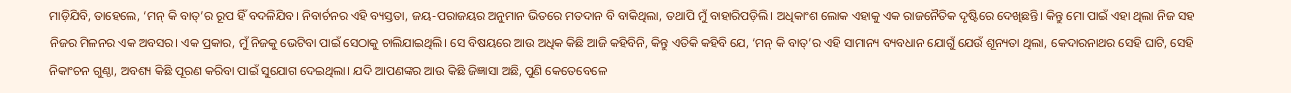ମାଡ଼ିଯିବି, ତାହେଲେ, ‘ମନ୍ କି ବାତ୍’ର ରୂପ ହିଁ ବଦଳିଯିବ। ନିବାର୍ଚନର ଏହି ବ୍ୟସ୍ତତା, ଜୟ-ପରାଜୟର ଅନୁମାନ ଭିତରେ ମତଦାନ ବି ବାକିଥିଲା, ତଥାପି ମୁଁ ବାହାରିପଡ଼ିଲି। ଅଧିକାଂଶ ଲୋକ ଏହାକୁ ଏକ ରାଜନୈତିକ ଦୃଷ୍ଟିରେ ଦେଖିଛନ୍ତି। କିନ୍ତୁ ମୋ ପାଇଁ ଏହା ଥିଲା ନିଜ ସହ ନିଜର ମିଳନର ଏକ ଅବସର। ଏକ ପ୍ରକାର, ମୁଁ ନିଜକୁ ଭେଟିବା ପାଇଁ ସେଠାକୁ ଚାଲିଯାଇଥିଲି। ସେ ବିଷୟରେ ଆଉ ଅଧିକ କିଛି ଆଜି କହିବିନି, କିନ୍ତୁ ଏତିକି କହିବି ଯେ, ‘ମନ୍ କି ବାତ୍’ର ଏହି ସାମାନ୍ୟ ବ୍ୟବଧାନ ଯୋଗୁଁ ଯେଉଁ ଶୂନ୍ୟତା ଥିଲା, କେଦାରନାଥର ସେହି ଘାଟି, ସେହି ନିକାଂଚନ ଗୁଣ୍ଠା, ଅବଶ୍ୟ କିଛି ପୂରଣ କରିବା ପାଇଁ ସୁଯୋଗ ଦେଇଥିଲା। ଯଦି ଆପଣଙ୍କର ଆଉ କିଛି ଜିଜ୍ଞାସା ଅଛି, ପୁଣି କେତେବେଳେ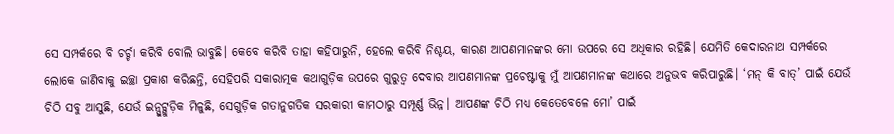ସେ ସମ୍ପର୍କରେ ବି ଚର୍ଚ୍ଚା କରିବି ବୋଲି ଭାବୁଛି। କେବେ କରିବି ତାହା କହିପାରୁନି, ହେଲେ କରିବି ନିଶ୍ଚୟ, କାରଣ ଆପଣମାନଙ୍କର ମୋ ଉପରେ ସେ ଅଧିକାର ରହିଛି। ଯେମିତି କେଦାରନାଥ ସମ୍ପର୍କରେ ଲୋକେ ଜାଣିବାକୁ ଇଚ୍ଛା ପ୍ରକାଶ କରିଛନ୍ତି, ସେହିପରି ସକାରାତ୍ମକ କଥାଗୁଡ଼ିକ ଉପରେ ଗୁରୁତ୍ୱ ଦେବାର ଆପଣମାନଙ୍କ ପ୍ରଚେଷ୍ଟାକୁ ମୁଁ ଆପଣମାନଙ୍କ କଥାରେ ଅନୁଭବ କରିପାରୁଛି। ‘ମନ୍ କି ବାତ୍’ ପାଇଁ ଯେଉଁ ଚିଠି ସବୁ ଆସୁଛି, ଯେଉଁ ଇନ୍ପୁଟ୍ଗୁଡ଼ିକ ମିଳୁଛି, ସେଗୁଡ଼ିକ ଗତାନୁଗତିକ ସରକାରୀ କାମଠାରୁ ସମ୍ପୂର୍ଣ୍ଣ ଭିନ୍ନ। ଆପଣଙ୍କ ଚିଠି ମଧ୍ୟ କେତେବେଳେ ମୋ’ ପାଇଁ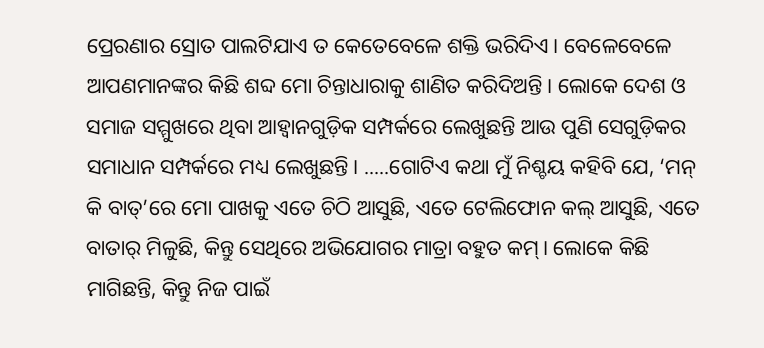ପ୍ରେରଣାର ସ୍ରୋତ ପାଲଟିଯାଏ ତ କେତେବେଳେ ଶକ୍ତି ଭରିଦିଏ। ବେଳେବେଳେ ଆପଣମାନଙ୍କର କିଛି ଶବ୍ଦ ମୋ ଚିନ୍ତାଧାରାକୁ ଶାଣିତ କରିଦିଅନ୍ତି। ଲୋକେ ଦେଶ ଓ ସମାଜ ସମ୍ମୁଖରେ ଥିବା ଆହ୍ୱାନଗୁଡ଼ିକ ସମ୍ପର୍କରେ ଲେଖୁଛନ୍ତି ଆଉ ପୁଣି ସେଗୁଡ଼ିକର ସମାଧାନ ସମ୍ପର୍କରେ ମଧ୍ୟ ଲେଖୁଛନ୍ତି। .....ଗୋଟିଏ କଥା ମୁଁ ନିଶ୍ଚୟ କହିବି ଯେ, ‘ମନ୍ କି ବାତ୍’ରେ ମୋ ପାଖକୁ ଏତେ ଚିଠି ଆସୁଛି, ଏତେ ଟେଲିଫୋନ କଲ୍ ଆସୁଛି, ଏତେ ବାତାର୍ ମିଳୁଛି, କିନ୍ତୁ ସେଥିରେ ଅଭିଯୋଗର ମାତ୍ରା ବହୁତ କମ୍। ଲୋକେ କିଛି ମାଗିଛନ୍ତି, କିନ୍ତୁ ନିଜ ପାଇଁ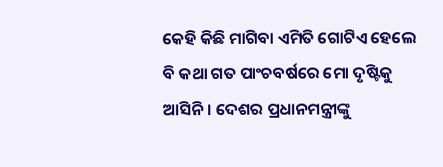କେହି କିଛି ମାଗିବା ଏମିତି ଗୋଟିଏ ହେଲେ ବି କଥା ଗତ ପାଂଚବର୍ଷରେ ମୋ ଦୃଷ୍ଟିକୁ ଆସିନି। ଦେଶର ପ୍ରଧାନମନ୍ତ୍ରୀଙ୍କୁ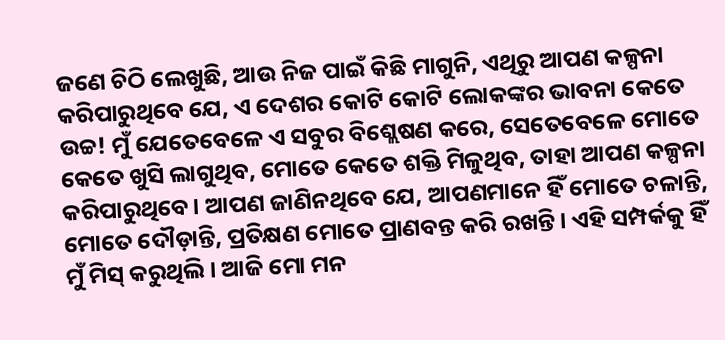ଜଣେ ଚିଠି ଲେଖୁଛି, ଆଉ ନିଜ ପାଇଁ କିଛି ମାଗୁନି, ଏଥିରୁ ଆପଣ କଳ୍ପନା କରିପାରୁଥିବେ ଯେ, ଏ ଦେଶର କୋଟି କୋଟି ଲୋକଙ୍କର ଭାବନା କେତେ ଉଚ୍ଚ! ମୁଁ ଯେତେବେଳେ ଏ ସବୁର ବିଶ୍ଲେଷଣ କରେ, ସେତେବେଳେ ମୋତେ କେତେ ଖୁସି ଲାଗୁଥିବ, ମୋତେ କେତେ ଶକ୍ତି ମିଳୁଥିବ, ତାହା ଆପଣ କଳ୍ପନା କରିପାରୁଥିବେ। ଆପଣ ଜାଣିନଥିବେ ଯେ, ଆପଣମାନେ ହିଁ ମୋତେ ଚଳାନ୍ତି, ମୋତେ ଦୌଡ଼ାନ୍ତି, ପ୍ରତିକ୍ଷଣ ମୋତେ ପ୍ରାଣବନ୍ତ କରି ରଖନ୍ତି। ଏହି ସମ୍ପର୍କକୁ ହିଁ ମୁଁ ମିସ୍ କରୁଥିଲି। ଆଜି ମୋ ମନ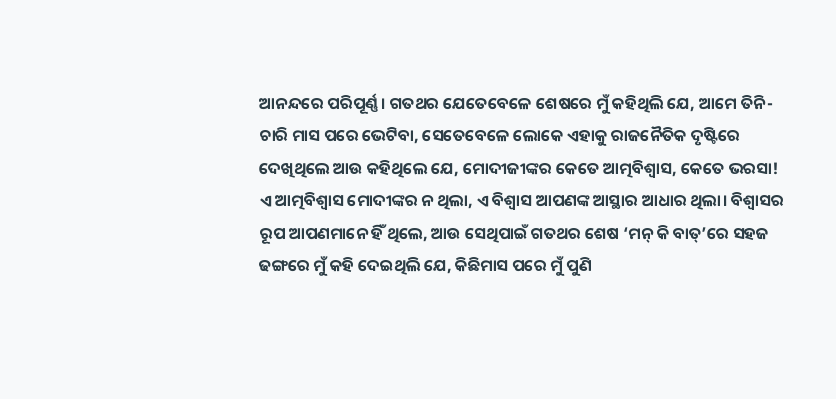ଆନନ୍ଦରେ ପରିପୂର୍ଣ୍ଣ। ଗତଥର ଯେତେବେଳେ ଶେଷରେ ମୁଁ କହିଥିଲି ଯେ, ଆମେ ତିନି-ଚାରି ମାସ ପରେ ଭେଟିବା, ସେତେବେଳେ ଲୋକେ ଏହାକୁ ରାଜନୈତିକ ଦୃଷ୍ଟିରେ ଦେଖିଥିଲେ ଆଉ କହିଥିଲେ ଯେ, ମୋଦୀଜୀଙ୍କର କେତେ ଆତ୍ମବିଶ୍ୱାସ, କେତେ ଭରସା! ଏ ଆତ୍ମବିଶ୍ୱାସ ମୋଦୀଙ୍କର ନ ଥିଲା, ଏ ବିଶ୍ୱାସ ଆପଣଙ୍କ ଆସ୍ଥାର ଆଧାର ଥିଲା। ବିଶ୍ୱାସର ରୂପ ଆପଣମାନେ ହିଁ ଥିଲେ, ଆଉ ସେଥିପାଇଁ ଗତଥର ଶେଷ ‘ମନ୍ କି ବାତ୍’ରେ ସହଜ ଢଙ୍ଗରେ ମୁଁ କହି ଦେଇଥିଲି ଯେ, କିଛିମାସ ପରେ ମୁଁ ପୁଣି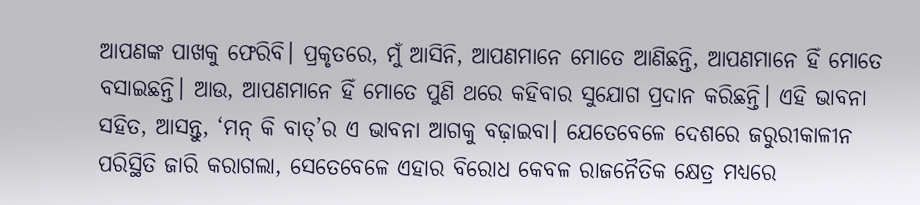ଆପଣଙ୍କ ପାଖକୁ ଫେରିବି। ପ୍ରକୃତରେ, ମୁଁ ଆସିନି, ଆପଣମାନେ ମୋତେ ଆଣିଛନ୍ତି, ଆପଣମାନେ ହିଁ ମୋତେ ବସାଇଛନ୍ତି। ଆଉ, ଆପଣମାନେ ହିଁ ମୋତେ ପୁଣି ଥରେ କହିବାର ସୁଯୋଗ ପ୍ରଦାନ କରିଛନ୍ତି। ଏହି ଭାବନା ସହିତ, ଆସନ୍ତୁ, ‘ମନ୍ କି ବାତ୍’ର ଏ ଭାବନା ଆଗକୁ ବଢ଼ାଇବା। ଯେତେବେଳେ ଦେଶରେ ଜରୁରୀକାଳୀନ ପରିସ୍ଥିତି ଜାରି କରାଗଲା, ସେତେବେଳେ ଏହାର ବିରୋଧ କେବଳ ରାଜନୈତିକ କ୍ଷେତ୍ର ମଧ୍ୟରେ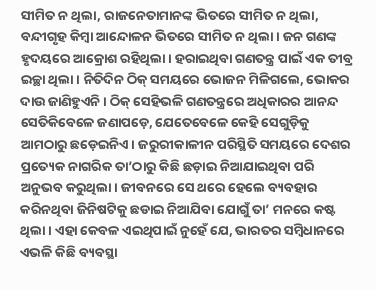ସୀମିତ ନ ଥିଲା, ରାଜନେତାମାନଙ୍କ ଭିତରେ ସୀମିତ ନ ଥିଲା, ବନ୍ଦୀଗୃହ କିମ୍ୱା ଆନ୍ଦୋଳନ ଭିତରେ ସୀମିତ ନ ଥିଲା। ଜନ ଗଣଙ୍କ ହୃଦୟରେ ଆକ୍ରୋଶ ରହିଥିଲା। ହରାଇଥିବା ଗଣତନ୍ତ୍ର ପାଇଁ ଏକ ତୀବ୍ର ଇଚ୍ଛା ଥିଲା। ନିତିଦିନ ଠିକ୍ ସମୟରେ ଭୋଜନ ମିଳିଗଲେ, ଭୋକର ଦାଉ ଜାଣିହୁଏନି। ଠିକ୍ ସେହିଭଳି ଗଣତନ୍ତ୍ରରେ ଅଧିକାରର ଆନନ୍ଦ ସେତିକିବେଳେ ଜଣାପଡ଼େ, ଯେତେବେଳେ କେହି ସେଗୁଡ଼ିକୁ ଆମଠାରୁ ଛଡ଼େଇନିଏ। ଜରୁରୀକାଳୀନ ପରିସ୍ଥିତି ସମୟରେ ଦେଶର ପ୍ରତ୍ୟେକ ନାଗରିକ ତା’ଠାରୁ କିଛି ଛଡ଼ାଇ ନିଆଯାଇଥିବା ପରି ଅନୁଭବ କରୁଥିଲା। ଜୀବନରେ ସେ ଥରେ ହେଲେ ବ୍ୟବହାର କରିନଥିବା ଜିନିଷଟିକୁ ଛଡାଇ ନିଆଯିବା ଯୋଗୁଁ ତା’ ମନରେ କଷ୍ଟ ଥିଲା। ଏହା କେବଳ ଏଇଥିପାଇଁ ନୁହେଁ ଯେ, ଭାରତର ସମ୍ୱିଧାନରେ ଏଭଳି କିଛି ବ୍ୟବସ୍ଥା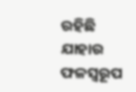ରହିଛି ଯାହାର ଫଳସ୍ୱରୂପ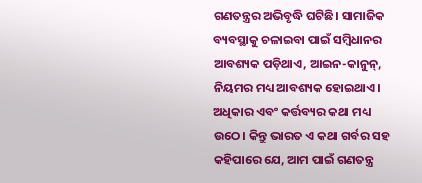ଗଣତନ୍ତ୍ରର ଅଭିବୃଦ୍ଧି ଘଟିଛି। ସାମାଜିକ ବ୍ୟବସ୍ଥାକୁ ଚଳାଇବା ପାଇଁ ସମ୍ୱିଧାନର ଆବଶ୍ୟକ ପଡ଼ିଥାଏ, ଆଇନ-କାନୁନ୍, ନିୟମର ମଧ୍ୟ ଆବଶ୍ୟକ ହୋଇଥାଏ। ଅଧିକାର ଏବଂ କର୍ତ୍ତବ୍ୟର କଥା ମଧ୍ୟ ଉଠେ। କିନ୍ତୁ ଭାରତ ଏ କଥା ଗର୍ବର ସହ କହିପାରେ ଯେ, ଆମ ପାଇଁ ଗଣତନ୍ତ୍ର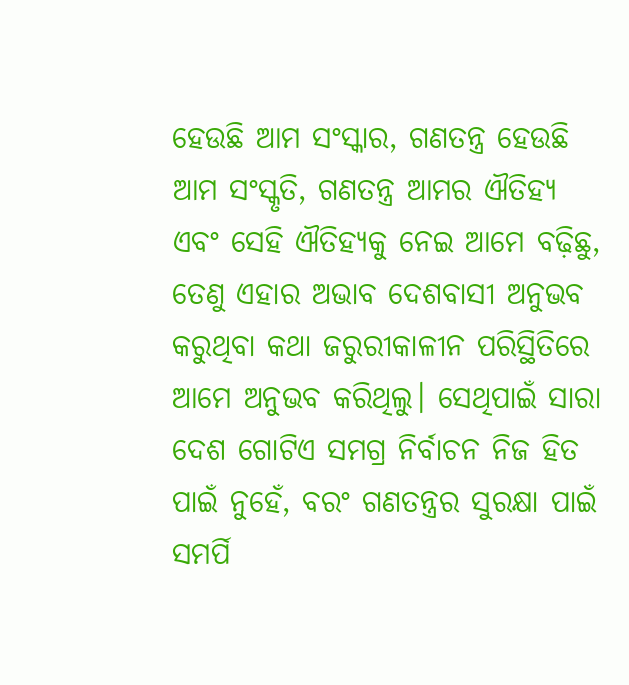ହେଉଛି ଆମ ସଂସ୍କାର, ଗଣତନ୍ତ୍ର ହେଉଛି ଆମ ସଂସ୍କୃତି, ଗଣତନ୍ତ୍ର ଆମର ଐତିହ୍ୟ ଏବଂ ସେହି ଐତିହ୍ୟକୁ ନେଇ ଆମେ ବଢ଼ିଛୁ, ତେଣୁ ଏହାର ଅଭାବ ଦେଶବାସୀ ଅନୁଭବ କରୁଥିବା କଥା ଜରୁରୀକାଳୀନ ପରିସ୍ଥିତିରେ ଆମେ ଅନୁଭବ କରିଥିଲୁ। ସେଥିପାଇଁ ସାରା ଦେଶ ଗୋଟିଏ ସମଗ୍ର ନିର୍ବାଚନ ନିଜ ହିତ ପାଇଁ ନୁହେଁ, ବରଂ ଗଣତନ୍ତ୍ରର ସୁରକ୍ଷା ପାଇଁ ସମର୍ପି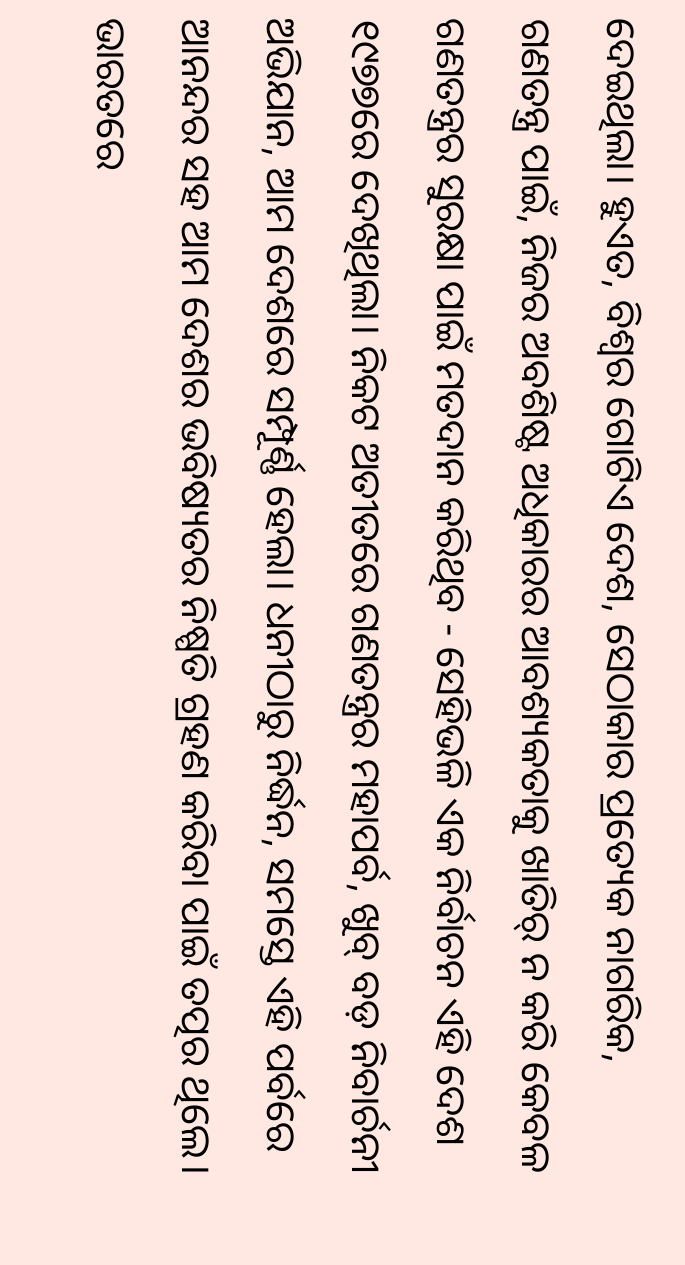ଦେଇଥିଲା। ହୁଏତ, ବିଶ୍ୱର ଗୋଟିଏ ଦେଶ, ସେଠାକାର ପ୍ରତ୍ୟେକ ନାଗରିକ, ଗଣତନ୍ତ୍ର ପାଇଁ, ନିଜର ଅବଶିଷ୍ଟ ଅଧିକାରର ଆବଶ୍ୟକତାକୁ ଖାତିର୍ ନ କରି କେବଳ ଗଣତନ୍ତ୍ରର ସୁରକ୍ଷା ପାଇଁ ମତଦାନ କରିଥିବ - ସେହିଭଳି ଏକ ନିର୍ବାଚନ ଏହି ଦେଶ ୧୯୭୭ରେ ଦେଖିଥିଲା। ନିକଟ ଅତୀତରେ ଗଣତନ୍ତ୍ରର ମହାପର୍ବ, ଖୁବ୍ ବଡ଼ ନିବାର୍ଚନୀ ଅଭିଯାନ, ଆମ ଦେଶରେ ସମ୍ପୂର୍ଣ୍ଣ ହେଲା। ଧନୀଠାରୁ ନିର୍ଦ୍ଧନ, ସମସ୍ତେ ଏହି ପର୍ବରେ ଆନନ୍ଦର ସହ ଆମ ଦେଶର ଭବିଷ୍ୟତର ନିଷ୍ପତି ଗ୍ରହଣ କରିବା ପାଇଁ ତତ୍ପର ଥିଲେ। ଭାରତରେ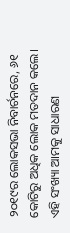୨୦୧୯ର ଲୋକସଭା ନିବାର୍ଚନରେ, ୬୧ କୋଟିରୁ ଅଧିକ ଲୋକ ମତଦାନ କଲେ। ଏହି ସଂଖ୍ୟା ଆମକୁ ସାଧାରଣ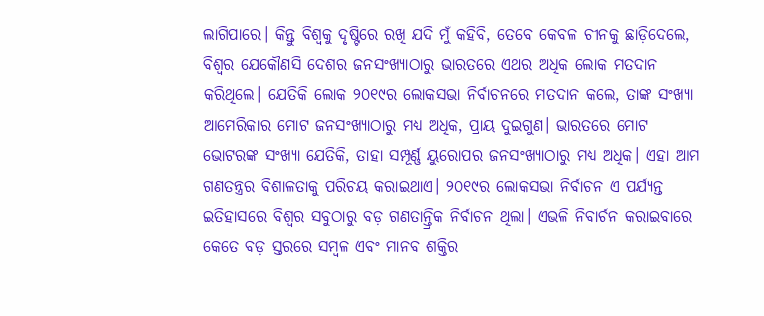ଲାଗିପାରେ। କିନ୍ତୁ ବିଶ୍ୱକୁ ଦୃଷ୍ଟିରେ ରଖି ଯଦି ମୁଁ କହିବି, ତେବେ କେବଳ ଚୀନକୁ ଛାଡ଼ିଦେଲେ, ବିଶ୍ୱର ଯେକୌଣସି ଦେଶର ଜନସଂଖ୍ୟାଠାରୁ ଭାରତରେ ଏଥର ଅଧିକ ଲୋକ ମତଦାନ କରିଥିଲେ। ଯେତିକି ଲୋକ ୨୦୧୯ର ଲୋକସଭା ନିର୍ବାଚନରେ ମତଦାନ କଲେ, ତାଙ୍କ ସଂଖ୍ୟା ଆମେରିକାର ମୋଟ ଜନସଂଖ୍ୟାଠାରୁ ମଧ୍ୟ ଅଧିକ, ପ୍ରାୟ ଦୁଇଗୁଣ। ଭାରତରେ ମୋଟ ଭୋଟରଙ୍କ ସଂଖ୍ୟା ଯେତିକି, ତାହା ସମ୍ପୂର୍ଣ୍ଣ ୟୁରୋପର ଜନସଂଖ୍ୟାଠାରୁ ମଧ୍ୟ ଅଧିକ। ଏହା ଆମ ଗଣତନ୍ତ୍ରର ବିଶାଳତାକୁ ପରିଚୟ କରାଇଥାଏ। ୨୦୧୯ର ଲୋକସଭା ନିର୍ବାଚନ ଏ ପର୍ଯ୍ୟନ୍ତ ଇତିହାସରେ ବିଶ୍ୱର ସବୁଠାରୁ ବଡ଼ ଗଣତାନ୍ତ୍ରିକ ନିର୍ବାଚନ ଥିଲା। ଏଭଳି ନିବାର୍ଚନ କରାଇବାରେ କେତେ ବଡ଼ ସ୍ତରରେ ସମ୍ୱଳ ଏବଂ ମାନବ ଶକ୍ତିର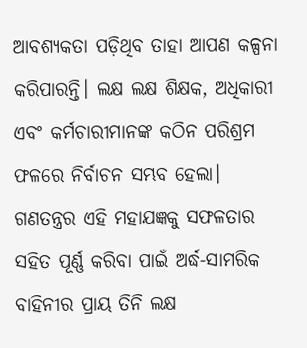ଆବଶ୍ୟକତା ପଡ଼ିଥିବ ତାହା ଆପଣ କଳ୍ପନା କରିପାରନ୍ତି। ଲକ୍ଷ ଲକ୍ଷ ଶିକ୍ଷକ, ଅଧିକାରୀ ଏବଂ କର୍ମଚାରୀମାନଙ୍କ କଠିନ ପରିଶ୍ରମ ଫଳରେ ନିର୍ବାଚନ ସମ୍ଭବ ହେଲା। ଗଣତନ୍ତ୍ରର ଏହି ମହାଯଜ୍ଞକୁ ସଫଳତାର ସହିତ ପୂର୍ଣ୍ଣ କରିବା ପାଇଁ ଅର୍ଦ୍ଧ-ସାମରିକ ବାହିନୀର ପ୍ରାୟ ତିନି ଲକ୍ଷ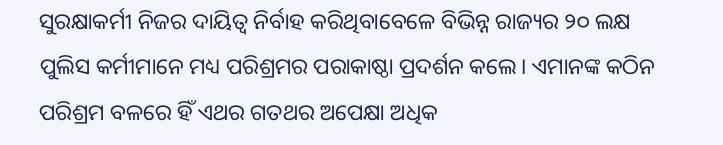ସୁରକ୍ଷାକର୍ମୀ ନିଜର ଦାୟିତ୍ୱ ନିର୍ବାହ କରିଥିବାବେଳେ ବିଭିନ୍ନ ରାଜ୍ୟର ୨୦ ଲକ୍ଷ ପୁଲିସ କର୍ମୀମାନେ ମଧ୍ୟ ପରିଶ୍ରମର ପରାକାଷ୍ଠା ପ୍ରଦର୍ଶନ କଲେ। ଏମାନଙ୍କ କଠିନ ପରିଶ୍ରମ ବଳରେ ହିଁ ଏଥର ଗତଥର ଅପେକ୍ଷା ଅଧିକ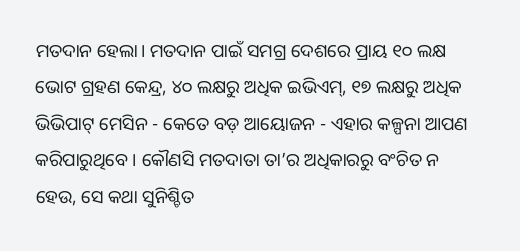ମତଦାନ ହେଲା। ମତଦାନ ପାଇଁ ସମଗ୍ର ଦେଶରେ ପ୍ରାୟ ୧୦ ଲକ୍ଷ ଭୋଟ ଗ୍ରହଣ କେନ୍ଦ୍ର, ୪୦ ଲକ୍ଷରୁ ଅଧିକ ଇଭିଏମ୍, ୧୭ ଲକ୍ଷରୁ ଅଧିକ ଭିଭିପାଟ୍ ମେସିନ - କେତେ ବଡ଼ ଆୟୋଜନ - ଏହାର କଳ୍ପନା ଆପଣ କରିପାରୁଥିବେ। କୌଣସି ମତଦାତା ତା’ର ଅଧିକାରରୁ ବଂଚିତ ନ ହେଉ, ସେ କଥା ସୁନିଶ୍ଚିତ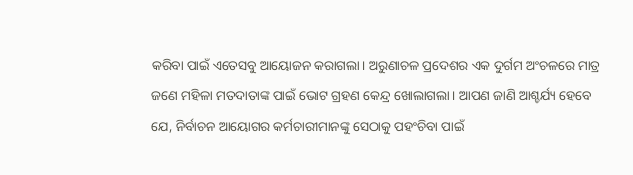କରିବା ପାଇଁ ଏତେସବୁ ଆୟୋଜନ କରାଗଲା। ଅରୁଣାଚଳ ପ୍ରଦେଶର ଏକ ଦୁର୍ଗମ ଅଂଚଳରେ ମାତ୍ର ଜଣେ ମହିଳା ମତଦାତାଙ୍କ ପାଇଁ ଭୋଟ ଗ୍ରହଣ କେନ୍ଦ୍ର ଖୋଲାଗଲା। ଆପଣ ଜାଣି ଆଶ୍ଚର୍ଯ୍ୟ ହେବେ ଯେ, ନିର୍ବାଚନ ଆୟୋଗର କର୍ମଚାରୀମାନଙ୍କୁ ସେଠାକୁ ପହଂଚିବା ପାଇଁ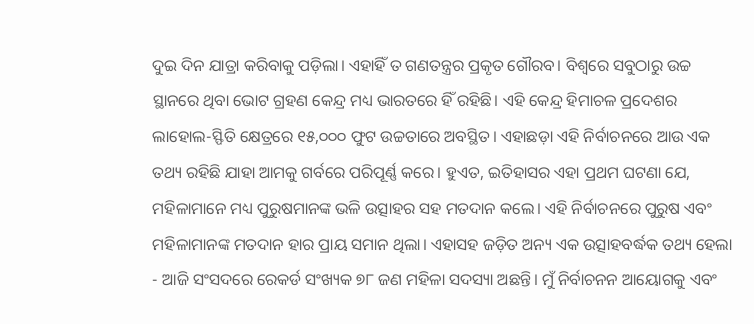ଦୁଇ ଦିନ ଯାତ୍ରା କରିବାକୁ ପଡ଼ିଲା। ଏହାହିଁ ତ ଗଣତନ୍ତ୍ରର ପ୍ରକୃତ ଗୌରବ। ବିଶ୍ୱରେ ସବୁଠାରୁ ଉଚ୍ଚ ସ୍ଥାନରେ ଥିବା ଭୋଟ ଗ୍ରହଣ କେନ୍ଦ୍ର ମଧ୍ୟ ଭାରତରେ ହିଁ ରହିଛି। ଏହି କେନ୍ଦ୍ର ହିମାଚଳ ପ୍ରଦେଶର ଲାହୋଲ-ସ୍ଫିତି କ୍ଷେତ୍ରରେ ୧୫,୦୦୦ ଫୁଟ ଉଚ୍ଚତାରେ ଅବସ୍ଥିତ। ଏହାଛଡ଼ା ଏହି ନିର୍ବାଚନରେ ଆଉ ଏକ ତଥ୍ୟ ରହିଛି ଯାହା ଆମକୁ ଗର୍ବରେ ପରିପୂର୍ଣ୍ଣ କରେ। ହୁଏତ, ଇତିହାସର ଏହା ପ୍ରଥମ ଘଟଣା ଯେ, ମହିଳାମାନେ ମଧ୍ୟ ପୁରୁଷମାନଙ୍କ ଭଳି ଉତ୍ସାହର ସହ ମତଦାନ କଲେ। ଏହି ନିର୍ବାଚନରେ ପୁରୁଷ ଏବଂ ମହିଳାମାନଙ୍କ ମତଦାନ ହାର ପ୍ରାୟ ସମାନ ଥିଲା। ଏହାସହ ଜଡ଼ିତ ଅନ୍ୟ ଏକ ଉତ୍ସାହବର୍ଦ୍ଧକ ତଥ୍ୟ ହେଲା - ଆଜି ସଂସଦରେ ରେକର୍ଡ ସଂଖ୍ୟକ ୭୮ ଜଣ ମହିଳା ସଦସ୍ୟା ଅଛନ୍ତି। ମୁଁ ନିର୍ବାଚନନ ଆୟୋଗକୁ ଏବଂ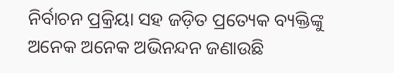ନିର୍ବାଚନ ପ୍ରକ୍ରିୟା ସହ ଜଡ଼ିତ ପ୍ରତ୍ୟେକ ବ୍ୟକ୍ତିଙ୍କୁ ଅନେକ ଅନେକ ଅଭିନନ୍ଦନ ଜଣାଉଛି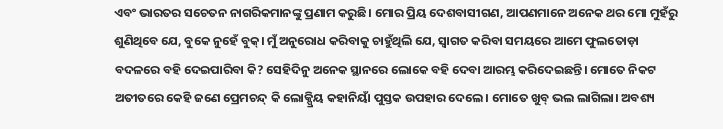ଏବଂ ଭାରତର ସଚେତନ ନାଗରିକମାନଙ୍କୁ ପ୍ରଣାମ କରୁଛି। ମୋର ପ୍ରିୟ ଦେଶବାସୀଗଣ, ଆପଣମାନେ ଅନେକ ଥର ମୋ ମୁହଁରୁ ଶୁଣିଥିବେ ଯେ, ବୁକେ ନୁହେଁ ବୁକ୍। ମୁଁ ଅନୁରୋଧ କରିବାକୁ ଚାହୁଁଥିଲି ଯେ, ସ୍ୱାଗତ କରିବା ସମୟରେ ଆମେ ଫୁଲତୋଡ଼ା ବଦଳରେ ବହି ଦେଇପାରିବା କି? ସେହିଦିନୁ ଅନେକ ସ୍ଥାନରେ ଲୋକେ ବହି ଦେବା ଆରମ୍ଭ କରିଦେଇଛନ୍ତି। ମୋତେ ନିକଟ ଅତୀତରେ କେହି ଜଣେ ପ୍ରେମଚନ୍ଦ୍ କି ଲୋକ୍ପ୍ରିୟ କହାନିୟାଁ ପୁସ୍ତକ ଉପହାର ଦେଲେ। ମୋତେ ଖୁବ୍ ଭଲ ଲାଗିଲା। ଅବଶ୍ୟ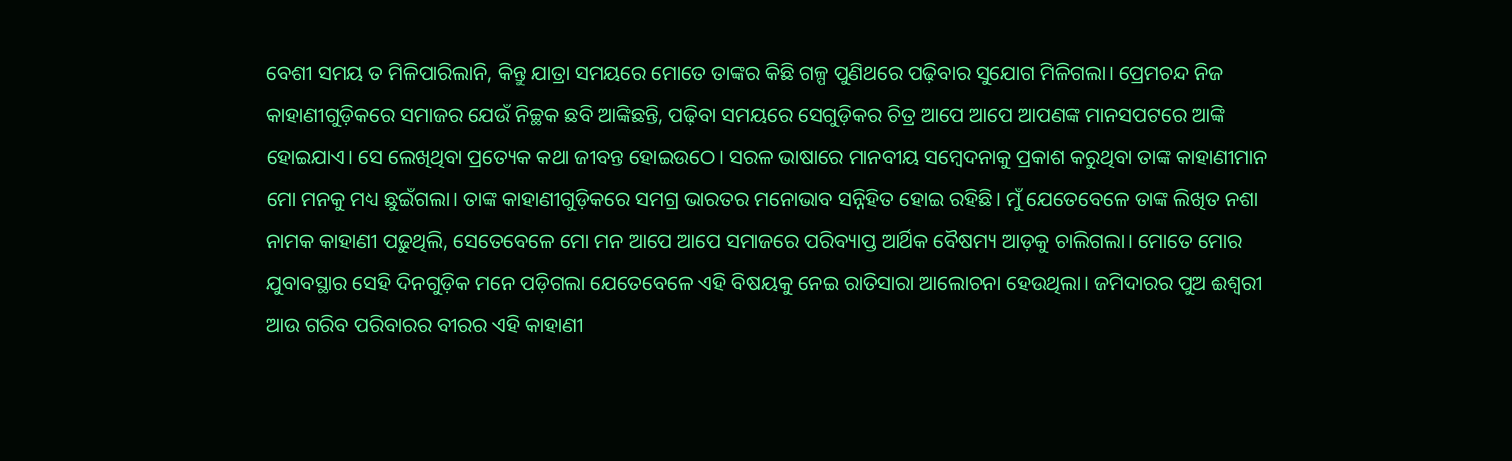ବେଶୀ ସମୟ ତ ମିଳିପାରିଲାନି, କିନ୍ତୁ ଯାତ୍ରା ସମୟରେ ମୋତେ ତାଙ୍କର କିଛି ଗଳ୍ପ ପୁଣିଥରେ ପଢ଼ିବାର ସୁଯୋଗ ମିଳିଗଲା। ପ୍ରେମଚନ୍ଦ ନିଜ କାହାଣୀଗୁଡ଼ିକରେ ସମାଜର ଯେଉଁ ନିଚ୍ଛକ ଛବି ଆଙ୍କିଛନ୍ତି, ପଢ଼ିବା ସମୟରେ ସେଗୁଡ଼ିକର ଚିତ୍ର ଆପେ ଆପେ ଆପଣଙ୍କ ମାନସପଟରେ ଆଙ୍କି ହୋଇଯାଏ। ସେ ଲେଖିଥିବା ପ୍ରତ୍ୟେକ କଥା ଜୀବନ୍ତ ହୋଇଉଠେ। ସରଳ ଭାଷାରେ ମାନବୀୟ ସମ୍ୱେଦନାକୁ ପ୍ରକାଶ କରୁଥିବା ତାଙ୍କ କାହାଣୀମାନ ମୋ ମନକୁ ମଧ୍ୟ ଛୁଇଁଗଲା। ତାଙ୍କ କାହାଣୀଗୁଡ଼ିକରେ ସମଗ୍ର ଭାରତର ମନୋଭାବ ସନ୍ନିହିତ ହୋଇ ରହିଛି। ମୁଁ ଯେତେବେଳେ ତାଙ୍କ ଲିଖିତ ନଶା ନାମକ କାହାଣୀ ପଢ଼ୁଥିଲି, ସେତେବେଳେ ମୋ ମନ ଆପେ ଆପେ ସମାଜରେ ପରିବ୍ୟାପ୍ତ ଆର୍ଥିକ ବୈଷମ୍ୟ ଆଡ଼କୁ ଚାଲିଗଲା। ମୋତେ ମୋର ଯୁବାବସ୍ଥାର ସେହି ଦିନଗୁଡ଼ିକ ମନେ ପଡ଼ିଗଲା ଯେତେବେଳେ ଏହି ବିଷୟକୁ ନେଇ ରାତିସାରା ଆଲୋଚନା ହେଉଥିଲା। ଜମିଦାରର ପୁଅ ଈଶ୍ୱରୀ ଆଉ ଗରିବ ପରିବାରର ବୀରର ଏହି କାହାଣୀ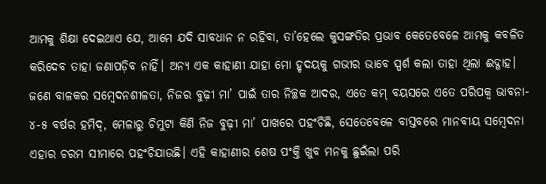ଆମକୁ ଶିକ୍ଷା ଦେଇଥାଏ ଯେ, ଆମେ ଯଦି ସାବଧାନ ନ ରହିବା, ତା’ହେଲେ କୁସଙ୍ଗତିର ପ୍ରଭାବ କେତେବେଳେ ଆମକୁ କବଳିତ କରିଦେବ ତାହା ଜଣାପଡ଼ିବ ନାହିଁ। ଅନ୍ୟ ଏକ କାହାଣୀ ଯାହା ମୋ ହୃଦୟକୁ ଗଭୀର ଭାବେ ସ୍ପର୍ଶ କଲା ତାହା ଥିଲା ଈଦ୍ଗାହ। ଜଣେ ବାଳକର ସମ୍ୱେଦନଶୀଳତା, ନିଜର ବୁଢ଼ୀ ମା’ ପାଇଁ ତାର ନିଚ୍ଛକ ଆଦର, ଏତେ କମ୍ ବୟସରେ ଏତେ ପରିପକ୍ୱ ଭାବନା- ୪-୫ ବର୍ଷର ହମିଦ୍, ମେଳାରୁ ଚିମୁଟା କିଣି ନିଜ ବୁଢ଼ୀ ମା’ ପାଖରେ ପହଂଚିଛି, ସେତେବେଳେ ବାସ୍ତବରେ ମାନବୀୟ ସମ୍ୱେଦନା ଏହାର ଚରମ ସୀମାରେ ପହଂଚିଯାଉଛି। ଏହି କାହାଣୀର ଶେଷ ପଂକ୍ତି ଖୁବ ମନକୁ ଛୁଇଁଲା ପରି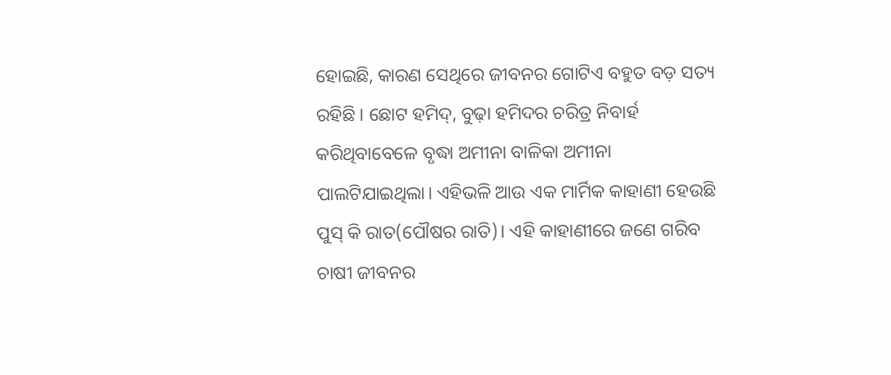ହୋଇଛି, କାରଣ ସେଥିରେ ଜୀବନର ଗୋଟିଏ ବହୁତ ବଡ଼ ସତ୍ୟ ରହିଛି। ଛୋଟ ହମିଦ୍, ବୁଢ଼ା ହମିଦର ଚରିତ୍ର ନିବାର୍ହ କରିଥିବାବେଳେ ବୃଦ୍ଧା ଅମୀନା ବାଳିକା ଅମୀନା ପାଲଟିଯାଇଥିଲା। ଏହିଭଳି ଆଉ ଏକ ମାର୍ମିକ କାହାଣୀ ହେଉଛି ପୁସ୍ କି ରାତ(ପୌଷର ରାତି)। ଏହି କାହାଣୀରେ ଜଣେ ଗରିବ ଚାଷୀ ଜୀବନର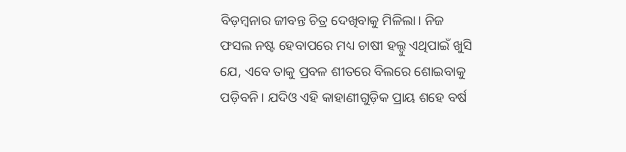ବିଡ଼ମ୍ୱନାର ଜୀବନ୍ତ ଚିତ୍ର ଦେଖିବାକୁ ମିଳିଲା। ନିଜ ଫସଲ ନଷ୍ଟ ହେବାପରେ ମଧ୍ୟ ଚାଷୀ ହଲ୍ଦୁ ଏଥିପାଇଁ ଖୁସି ଯେ, ଏବେ ତାକୁ ପ୍ରବଳ ଶୀତରେ ବିଲରେ ଶୋଇବାକୁ ପଡ଼ିବନି। ଯଦିଓ ଏହି କାହାଣୀଗୁଡ଼ିକ ପ୍ରାୟ ଶହେ ବର୍ଷ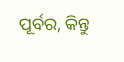ପୂର୍ବର, କିନ୍ତୁ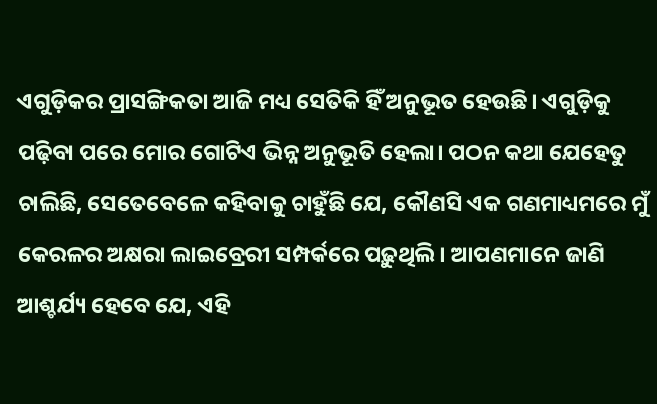ଏଗୁଡ଼ିକର ପ୍ରାସଙ୍ଗିକତା ଆଜି ମଧ୍ୟ ସେତିକି ହିଁ ଅନୁଭୂତ ହେଉଛି। ଏଗୁଡ଼ିକୁ ପଢ଼ିବା ପରେ ମୋର ଗୋଟିଏ ଭିନ୍ନ ଅନୁଭୂତି ହେଲା। ପଠନ କଥା ଯେହେତୁ ଚାଲିଛି, ସେତେବେଳେ କହିବାକୁ ଚାହୁଁଛି ଯେ, କୌଣସି ଏକ ଗଣମାଧ୍ୟମରେ ମୁଁ କେରଳର ଅକ୍ଷରା ଲାଇବ୍ରେରୀ ସମ୍ପର୍କରେ ପଢ଼ୁଥିଲି। ଆପଣମାନେ ଜାଣି ଆଶ୍ଚର୍ଯ୍ୟ ହେବେ ଯେ, ଏହି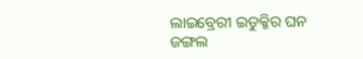ଲାଇବ୍ରେରୀ ଇଡୁକ୍କିର ଘନ ଜଙ୍ଗଲ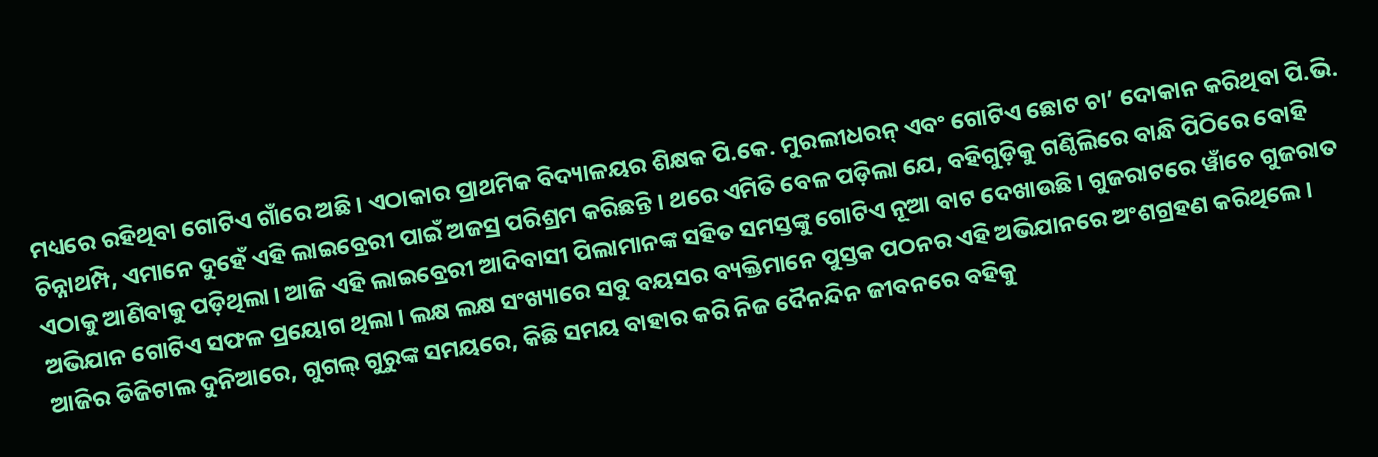ମଧ୍ୟରେ ରହିଥିବା ଗୋଟିଏ ଗାଁରେ ଅଛି। ଏଠାକାର ପ୍ରାଥମିକ ବିଦ୍ୟାଳୟର ଶିକ୍ଷକ ପି.କେ. ମୁରଲୀଧରନ୍ ଏବଂ ଗୋଟିଏ ଛୋଟ ଚା’ ଦୋକାନ କରିଥିବା ପି.ଭି. ଚିନ୍ନାଥମ୍ପି, ଏମାନେ ଦୁହେଁ ଏହି ଲାଇବ୍ରେରୀ ପାଇଁ ଅଜସ୍ର ପରିଶ୍ରମ କରିଛନ୍ତି। ଥରେ ଏମିତି ବେଳ ପଡ଼ିଲା ଯେ, ବହିଗୁଡ଼ିକୁ ଗଣ୍ଠିଲିରେ ବାନ୍ଧି ପିଠିରେ ବୋହି ଏଠାକୁ ଆଣିବାକୁ ପଡ଼ିଥିଲା। ଆଜି ଏହି ଲାଇବ୍ରେରୀ ଆଦିବାସୀ ପିଲାମାନଙ୍କ ସହିତ ସମସ୍ତଙ୍କୁ ଗୋଟିଏ ନୂଆ ବାଟ ଦେଖାଉଛି। ଗୁଜରାଟରେ ୱାଁଚେ ଗୁଜରାତ ଅଭିଯାନ ଗୋଟିଏ ସଫଳ ପ୍ରୟୋଗ ଥିଲା। ଲକ୍ଷ ଲକ୍ଷ ସଂଖ୍ୟାରେ ସବୁ ବୟସର ବ୍ୟକ୍ତିମାନେ ପୁସ୍ତକ ପଠନର ଏହି ଅଭିଯାନରେ ଅଂଶଗ୍ରହଣ କରିଥିଲେ। ଆଜିର ଡିଜିଟାଲ ଦୁନିଆରେ, ଗୁଗଲ୍ ଗୁରୁଙ୍କ ସମୟରେ, କିଛି ସମୟ ବାହାର କରି ନିଜ ଦୈନନ୍ଦିନ ଜୀବନରେ ବହିକୁ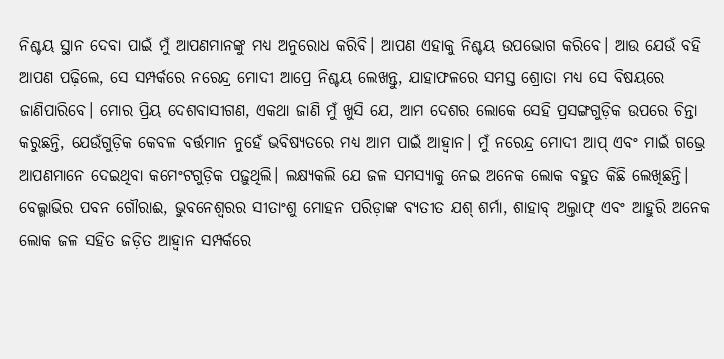ନିଶ୍ଚୟ ସ୍ଥାନ ଦେବା ପାଇଁ ମୁଁ ଆପଣମାନଙ୍କୁ ମଧ୍ୟ ଅନୁରୋଧ କରିବି। ଆପଣ ଏହାକୁ ନିଶ୍ଚୟ ଉପଭୋଗ କରିବେ। ଆଉ ଯେଉଁ ବହି ଆପଣ ପଢ଼ିଲେ, ସେ ସମ୍ପର୍କରେ ନରେନ୍ଦ୍ର ମୋଦୀ ଆପ୍ରେ ନିଶ୍ଚୟ ଲେଖନ୍ତୁ, ଯାହାଫଳରେ ସମସ୍ତ ଶ୍ରୋତା ମଧ୍ୟ ସେ ବିଷୟରେ ଜାଣିପାରିବେ। ମୋର ପ୍ରିୟ ଦେଶବାସୀଗଣ, ଏକଥା ଜାଣି ମୁଁ ଖୁସି ଯେ, ଆମ ଦେଶର ଲୋକେ ସେହି ପ୍ରସଙ୍ଗଗୁଡ଼ିକ ଉପରେ ଚିନ୍ତା କରୁଛନ୍ତି, ଯେଉଁଗୁଡ଼ିକ କେବଳ ବର୍ତ୍ତମାନ ନୁହେଁ ଭବିଷ୍ୟତରେ ମଧ୍ୟ ଆମ ପାଇଁ ଆହ୍ୱାନ। ମୁଁ ନରେନ୍ଦ୍ର ମୋଦୀ ଆପ୍ ଏବଂ ମାଇଁ ଗଭ୍ରେ ଆପଣମାନେ ଦେଇଥିବା କମେଂଟଗୁଡ଼ିକ ପଢ଼ୁଥିଲି। ଲକ୍ଷ୍ୟକଲି ଯେ ଜଳ ସମସ୍ୟାକୁ ନେଇ ଅନେକ ଲୋକ ବହୁତ କିଛି ଲେଖିଛନ୍ତି। ବେଲ୍ଗାଭିର ପବନ ଗୌରାଈ, ଭୁବନେଶ୍ୱରର ସୀତାଂଶୁ ମୋହନ ପରିଡ଼ାଙ୍କ ବ୍ୟତୀତ ଯଶ୍ ଶର୍ମା, ଶାହାବ୍ ଅଲ୍ତାଫ୍ ଏବଂ ଆହୁରି ଅନେକ ଲୋକ ଜଳ ସହିତ ଜଡ଼ିତ ଆହ୍ୱାନ ସମ୍ପର୍କରେ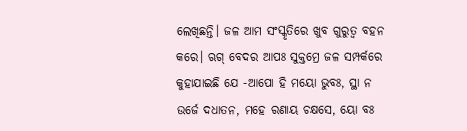ଲେଖିଛନ୍ତି। ଜଳ ଆମ ସଂସ୍କୃତିରେ ଖୁବ ଗୁରୁତ୍ୱ ବହନ କରେ। ଋଗ୍ ବେଦର ଆପଃ ସୁକ୍ତମ୍ରେ ଜଳ ସମ୍ପର୍କରେ କୁହାଯାଇଛି ଯେ -ଆପୋ ହି ମୟୋ ଭୁବଃ, ସ୍ଥା ନ ଉର୍ଜେ ଦଧାତନ, ମହେ ରଣାୟ ଚକ୍ଷସେ, ୟୋ ବଃ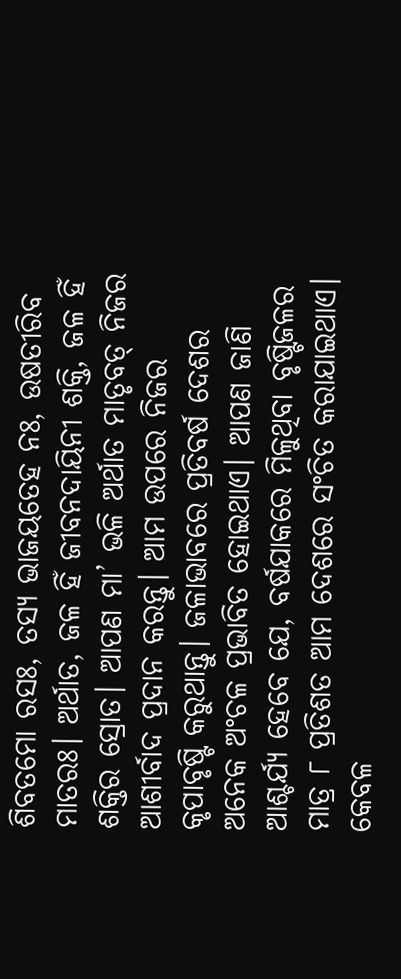ଶିବତମୋ ରସଃ, ତସ୍ୟ ଭାଜୟତେହ ନଃ, ଉଷତୀରିବ ମାତରଃ। ଅର୍ଥାତ, ଜଳ ହିଁ ଜୀବନଦାୟିନୀ ଶକ୍ତି, ଜଳ ହିଁ ଶକ୍ତିର ସ୍ରୋତ। ଆପଣ ମା’ ଭଳି ଅର୍ଥାତ ମାତୃବତ୍ ନିଜର ଆଶୀର୍ବାଦ ପ୍ରଦାନ କରନ୍ତୁ। ଆମ ଉପରେ ନିଜର କୃପାବୃଷ୍ଟି କରୁଥାନ୍ତୁ। ଜଳାଭାବରେ ପ୍ରତିବର୍ଷ ଦେଶର ଅନେକ ଅଂଚଳ ପ୍ରଭାବିତ ହୋଇଥାଏ। ଆପଣ ଜାଣି ଆଶ୍ଚର୍ଯ୍ୟ ହେବେ ଯେ, ବର୍ଷଯାକରେ ମିଳୁଥିବା ବୃଷ୍ଟିଜଳର ମାତ୍ର ୮ ପ୍ରତିଶତ ଆମ ଦେଶରେ ସଂଚିତ କରାଯାଇଥାଏ। କେବଳ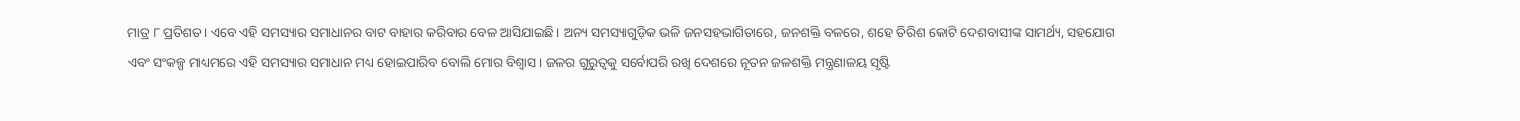ମାତ୍ର ୮ ପ୍ରତିଶତ। ଏବେ ଏହି ସମସ୍ୟାର ସମାଧାନର ବାଟ ବାହାର କରିବାର ବେଳ ଆସିଯାଇଛି। ଅନ୍ୟ ସମସ୍ୟାଗୁଡ଼ିକ ଭଳି ଜନସହଭାଗିତାରେ, ଜନଶକ୍ତି ବଳରେ, ଶହେ ତିରିଶ କୋଟି ଦେଶବାସୀଙ୍କ ସାମର୍ଥ୍ୟ, ସହଯୋଗ ଏବଂ ସଂକଳ୍ପ ମାଧ୍ୟମରେ ଏହି ସମସ୍ୟାର ସମାଧାନ ମଧ୍ୟ ହୋଇପାରିବ ବୋଲି ମୋର ବିଶ୍ୱାସ। ଜଳର ଗୁରୁତ୍ୱକୁ ସର୍ବୋପରି ରଖି ଦେଶରେ ନୂତନ ଜଳଶକ୍ତି ମନ୍ତ୍ରଣାଳୟ ସୃଷ୍ଟି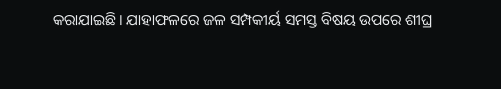କରାଯାଇଛି। ଯାହାଫଳରେ ଜଳ ସମ୍ପକୀର୍ୟ ସମସ୍ତ ବିଷୟ ଉପରେ ଶୀଘ୍ର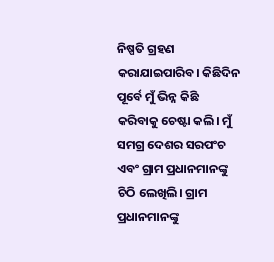ନିଷ୍ପତି ଗ୍ରହଣ କରାଯାଇପାରିବ। କିଛିଦିନ ପୂର୍ବେ ମୁଁ ଭିନ୍ନ କିଛି କରିବାକୁ ଚେଷ୍ଟା କଲି। ମୁଁ ସମଗ୍ର ଦେଶର ସରପଂଚ ଏବଂ ଗ୍ରାମ ପ୍ରଧାନମାନଙ୍କୁ ଚିଠି ଲେଖିଲି। ଗ୍ରାମ ପ୍ରଧାନମାନଙ୍କୁ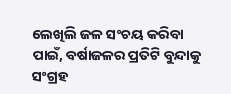ଲେଖିଲି ଜଳ ସଂଚୟ କରିବା ପାଇଁ, ବର୍ଷାଜଳର ପ୍ରତିଟି ବୁନ୍ଦାକୁ ସଂଗ୍ରହ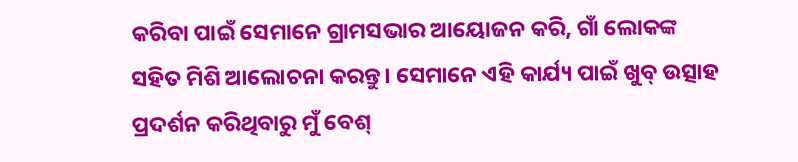କରିବା ପାଇଁ ସେମାନେ ଗ୍ରାମସଭାର ଆୟୋଜନ କରି, ଗାଁ ଲୋକଙ୍କ ସହିତ ମିଶି ଆଲୋଚନା କରନ୍ତୁ। ସେମାନେ ଏହି କାର୍ଯ୍ୟ ପାଇଁ ଖୁବ୍ ଉତ୍ସାହ ପ୍ରଦର୍ଶନ କରିଥିବାରୁ ମୁଁ ବେଶ୍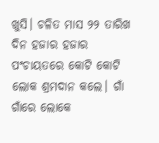ଖୁସି। ଚଳିତ ମାସ ୨୨ ତାରିଖ ଦିନ ହଜାର ହଜାର ପଂଚାୟତରେ କୋଟି କୋଟି ଲୋକ ଶ୍ରମଦାନ କଲେ। ଗାଁ ଗାଁରେ ଲୋକେ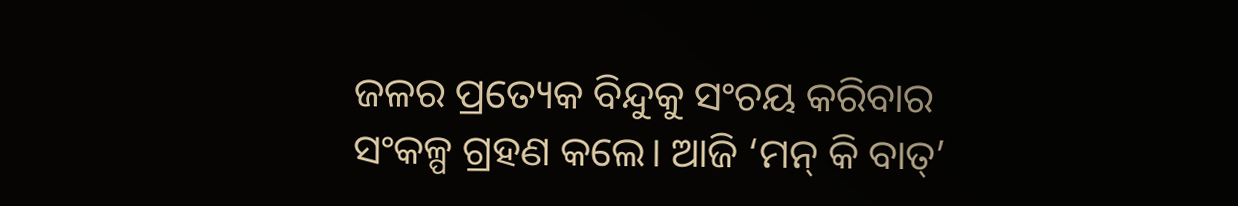ଜଳର ପ୍ରତ୍ୟେକ ବିନ୍ଦୁକୁ ସଂଚୟ କରିବାର ସଂକଳ୍ପ ଗ୍ରହଣ କଲେ। ଆଜି ‘ମନ୍ କି ବାତ୍’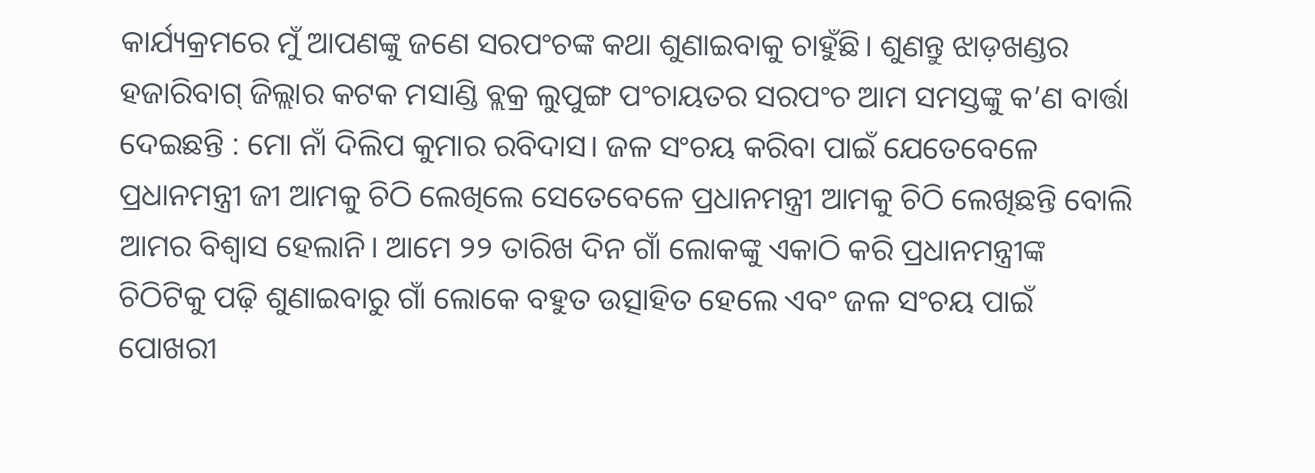କାର୍ଯ୍ୟକ୍ରମରେ ମୁଁ ଆପଣଙ୍କୁ ଜଣେ ସରପଂଚଙ୍କ କଥା ଶୁଣାଇବାକୁ ଚାହୁଁଛି। ଶୁଣନ୍ତୁ ଝାଡ଼ଖଣ୍ଡର ହଜାରିବାଗ୍ ଜିଲ୍ଲାର କଟକ ମସାଣ୍ଡି ବ୍ଲକ୍ର ଲୁପୁଙ୍ଗ ପଂଚାୟତର ସରପଂଚ ଆମ ସମସ୍ତଙ୍କୁ କ’ଣ ବାର୍ତ୍ତା ଦେଇଛନ୍ତି : ମୋ ନାଁ ଦିଲିପ କୁମାର ରବିଦାସ। ଜଳ ସଂଚୟ କରିବା ପାଇଁ ଯେତେବେଳେ ପ୍ରଧାନମନ୍ତ୍ରୀ ଜୀ ଆମକୁ ଚିଠି ଲେଖିଲେ ସେତେବେଳେ ପ୍ରଧାନମନ୍ତ୍ରୀ ଆମକୁ ଚିଠି ଲେଖିଛନ୍ତି ବୋଲି ଆମର ବିଶ୍ୱାସ ହେଲାନି। ଆମେ ୨୨ ତାରିଖ ଦିନ ଗାଁ ଲୋକଙ୍କୁ ଏକାଠି କରି ପ୍ରଧାନମନ୍ତ୍ରୀଙ୍କ ଚିଠିଟିକୁ ପଢ଼ି ଶୁଣାଇବାରୁ ଗାଁ ଲୋକେ ବହୁତ ଉତ୍ସାହିତ ହେଲେ ଏବଂ ଜଳ ସଂଚୟ ପାଇଁ ପୋଖରୀ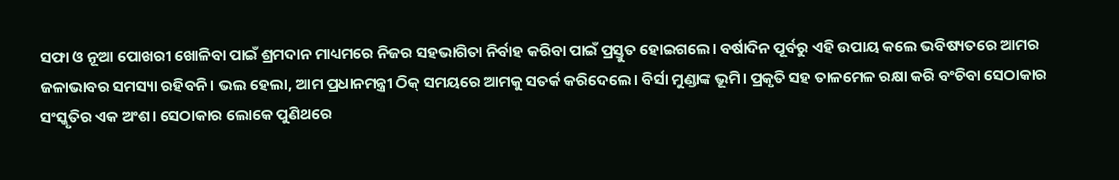ସଫା ଓ ନୂଆ ପୋଖରୀ ଖୋଳିବା ପାଇଁ ଶ୍ରମଦାନ ମାଧ୍ୟମରେ ନିଜର ସହଭାଗିତା ନିର୍ବାହ କରିବା ପାଇଁ ପ୍ରସ୍ତୁତ ହୋଇଗଲେ। ବର୍ଷାଦିନ ପୂର୍ବରୁ ଏହି ଉପାୟ କଲେ ଭବିଷ୍ୟତରେ ଆମର ଜଳାଭାବର ସମସ୍ୟା ରହିବନି। ଭଲ ହେଲା, ଆମ ପ୍ରଧାନମନ୍ତ୍ରୀ ଠିକ୍ ସମୟରେ ଆମକୁ ସତର୍କ କରିଦେଲେ। ବିର୍ସା ମୁଣ୍ଡାଙ୍କ ଭୂମି। ପ୍ରକୃତି ସହ ତାଳମେଳ ରକ୍ଷା କରି ବଂଚିବା ସେଠାକାର ସଂସ୍କୃତିର ଏକ ଅଂଶ। ସେଠାକାର ଲୋକେ ପୁଣିଥରେ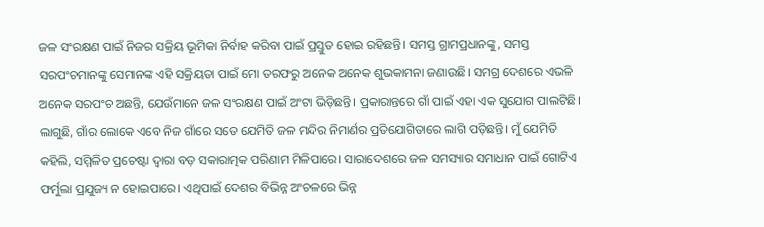ଜଳ ସଂରକ୍ଷଣ ପାଇଁ ନିଜର ସକ୍ରିୟ ଭୂମିକା ନିର୍ବାହ କରିବା ପାଇଁ ପ୍ରସ୍ତୁତ ହୋଇ ରହିଛନ୍ତି। ସମସ୍ତ ଗ୍ରାମପ୍ରଧାନଙ୍କୁ, ସମସ୍ତ ସରପଂଚମାନଙ୍କୁ ସେମାନଙ୍କ ଏହି ସକ୍ରିୟତା ପାଇଁ ମୋ ତରଫରୁ ଅନେକ ଅନେକ ଶୁଭକାମନା ଜଣାଉଛି। ସମଗ୍ର ଦେଶରେ ଏଭଳି ଅନେକ ସରପଂଚ ଅଛନ୍ତି, ଯେଉଁମାନେ ଜଳ ସଂରକ୍ଷଣ ପାଇଁ ଅଂଟା ଭିଡ଼ିଛନ୍ତି। ପ୍ରକାରାନ୍ତରେ ଗାଁ ପାଇଁ ଏହା ଏକ ସୁଯୋଗ ପାଲଟିଛି। ଲାଗୁଛି, ଗାଁର ଲୋକେ ଏବେ ନିଜ ଗାଁରେ ସତେ ଯେମିତି ଜଳ ମନ୍ଦିର ନିମାର୍ଣର ପ୍ରତିଯୋଗିତାରେ ଲାଗି ପଡ଼ିଛନ୍ତି। ମୁଁ ଯେମିତି କହିଲି, ସମ୍ମିଳିତ ପ୍ରଚେଷ୍ଟା ଦ୍ୱାରା ବଡ଼ ସକାରାତ୍ମକ ପରିଣାମ ମିଳିପାରେ। ସାରାଦେଶରେ ଜଳ ସମସ୍ୟାର ସମାଧାନ ପାଇଁ ଗୋଟିଏ ଫର୍ମୁଲା ପ୍ରଯୁଜ୍ୟ ନ ହୋଇପାରେ। ଏଥିପାଇଁ ଦେଶର ବିଭିନ୍ନ ଅଂଚଳରେ ଭିନ୍ନ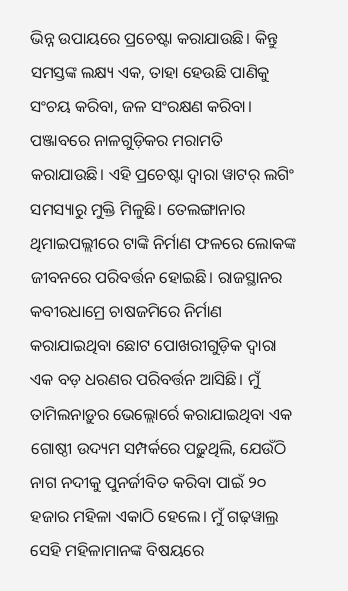ଭିନ୍ନ ଉପାୟରେ ପ୍ରଚେଷ୍ଟା କରାଯାଉଛି। କିନ୍ତୁ ସମସ୍ତଙ୍କ ଲକ୍ଷ୍ୟ ଏକ, ତାହା ହେଉଛି ପାଣିକୁ ସଂଚୟ କରିବା, ଜଳ ସଂରକ୍ଷଣ କରିବା। ପଞ୍ଜାବରେ ନାଳଗୁଡ଼ିକର ମରାମତି କରାଯାଉଛି। ଏହି ପ୍ରଚେଷ୍ଟା ଦ୍ୱାରା ୱାଟର୍ ଲଗିଂ ସମସ୍ୟାରୁ ମୁକ୍ତି ମିଳୁଛି। ତେଲଙ୍ଗାନାର ଥିମାଇପଲ୍ଲୀରେ ଟାଙ୍କି ନିର୍ମାଣ ଫଳରେ ଲୋକଙ୍କ ଜୀବନରେ ପରିବର୍ତ୍ତନ ହୋଇଛି। ରାଜସ୍ଥାନର କବୀରଧାମ୍ରେ ଚାଷଜମିରେ ନିର୍ମାଣ କରାଯାଇଥିବା ଛୋଟ ପୋଖରୀଗୁଡ଼ିକ ଦ୍ୱାରା ଏକ ବଡ଼ ଧରଣର ପରିବର୍ତ୍ତନ ଆସିଛି। ମୁଁ ତାମିଲନାଡ଼ୁର ଭେଲ୍ଲୋର୍ରେ କରାଯାଇଥିବା ଏକ ଗୋଷ୍ଠୀ ଉଦ୍ୟମ ସମ୍ପର୍କରେ ପଢ଼ୁଥିଲି, ଯେଉଁଠି ନାଗ ନଦୀକୁ ପୁନର୍ଜୀବିତ କରିବା ପାଇଁ ୨୦ ହଜାର ମହିଳା ଏକାଠି ହେଲେ। ମୁଁ ଗଢ଼ୱାଲ୍ର ସେହି ମହିଳାମାନଙ୍କ ବିଷୟରେ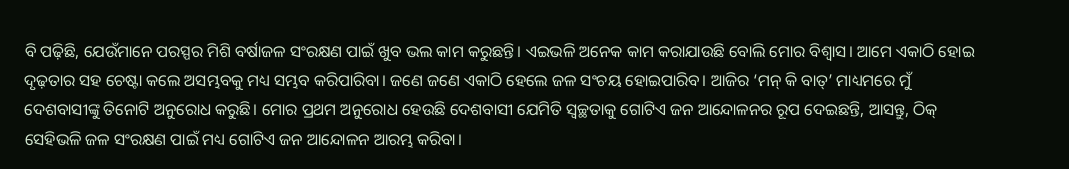ବି ପଢ଼ିଛି, ଯେଉଁମାନେ ପରସ୍ପର ମିଶି ବର୍ଷାଜଳ ସଂରକ୍ଷଣ ପାଇଁ ଖୁବ ଭଲ କାମ କରୁଛନ୍ତି। ଏଇଭଳି ଅନେକ କାମ କରାଯାଉଛି ବୋଲି ମୋର ବିଶ୍ୱାସ। ଆମେ ଏକାଠି ହୋଇ ଦୃଢ଼ତାର ସହ ଚେଷ୍ଟା କଲେ ଅସମ୍ଭବକୁ ମଧ୍ୟ ସମ୍ଭବ କରିପାରିବା। ଜଣେ ଜଣେ ଏକାଠି ହେଲେ ଜଳ ସଂଚୟ ହୋଇପାରିବ। ଆଜିର ‘ମନ୍ କି ବାତ୍’ ମାଧ୍ୟମରେ ମୁଁ ଦେଶବାସୀଙ୍କୁ ତିନୋଟି ଅନୁରୋଧ କରୁଛି। ମୋର ପ୍ରଥମ ଅନୁରୋଧ ହେଉଛି ଦେଶବାସୀ ଯେମିତି ସ୍ୱଚ୍ଛତାକୁ ଗୋଟିଏ ଜନ ଆନ୍ଦୋଳନର ରୂପ ଦେଇଛନ୍ତି, ଆସନ୍ତୁ, ଠିକ୍ ସେହିଭଳି ଜଳ ସଂରକ୍ଷଣ ପାଇଁ ମଧ୍ୟ ଗୋଟିଏ ଜନ ଆନ୍ଦୋଳନ ଆରମ୍ଭ କରିବା।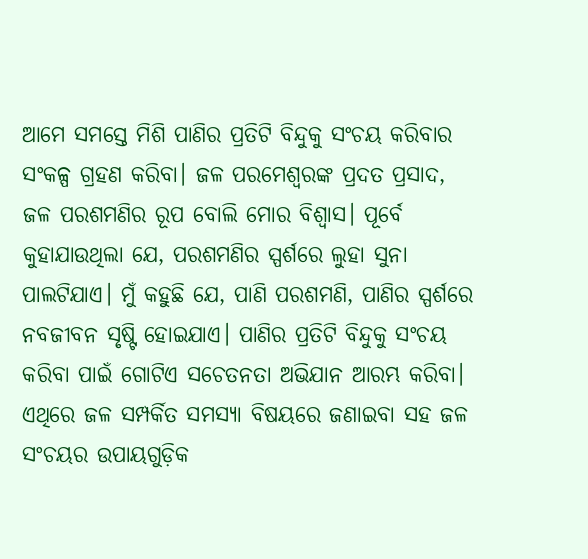ଆମେ ସମସ୍ତେ ମିଶି ପାଣିର ପ୍ରତିଟି ବିନ୍ଦୁକୁ ସଂଚୟ କରିବାର ସଂକଳ୍ପ ଗ୍ରହଣ କରିବା। ଜଳ ପରମେଶ୍ୱରଙ୍କ ପ୍ରଦତ ପ୍ରସାଦ, ଜଳ ପରଶମଣିର ରୂପ ବୋଲି ମୋର ବିଶ୍ୱାସ। ପୂର୍ବେ କୁହାଯାଉଥିଲା ଯେ, ପରଶମଣିର ସ୍ପର୍ଶରେ ଲୁହା ସୁନା ପାଲଟିଯାଏ। ମୁଁ କହୁଛି ଯେ, ପାଣି ପରଶମଣି, ପାଣିର ସ୍ପର୍ଶରେ ନବଜୀବନ ସୃଷ୍ଟି ହୋଇଯାଏ। ପାଣିର ପ୍ରତିଟି ବିନ୍ଦୁକୁ ସଂଚୟ କରିବା ପାଇଁ ଗୋଟିଏ ସଚେତନତା ଅଭିଯାନ ଆରମ୍ଭ କରିବା। ଏଥିରେ ଜଳ ସମ୍ପର୍କିତ ସମସ୍ୟା ବିଷୟରେ ଜଣାଇବା ସହ ଜଳ ସଂଚୟର ଉପାୟଗୁଡ଼ିକ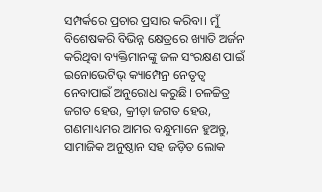ସମ୍ପର୍କରେ ପ୍ରଚାର ପ୍ରସାର କରିବା। ମୁଁ ବିଶେଷକରି ବିଭିନ୍ନ କ୍ଷେତ୍ରରେ ଖ୍ୟାତି ଅର୍ଜନ କରିଥିବା ବ୍ୟକ୍ତିମାନଙ୍କୁ ଜଳ ସଂରକ୍ଷଣ ପାଇଁ ଇନୋଭେଟିଭ୍ କ୍ୟାମ୍ପେନ୍ର ନେତୃତ୍ୱ ନେବାପାଇଁ ଅନୁରୋଧ କରୁଛି। ଚଳଚ୍ଚିତ୍ର ଜଗତ ହେଉ, କ୍ରୀଡ଼ା ଜଗତ ହେଉ, ଗଣମାଧ୍ୟମର ଆମର ବନ୍ଧୁମାନେ ହୁଅନ୍ତୁ, ସାମାଜିକ ଅନୁଷ୍ଠାନ ସହ ଜଡ଼ିତ ଲୋକ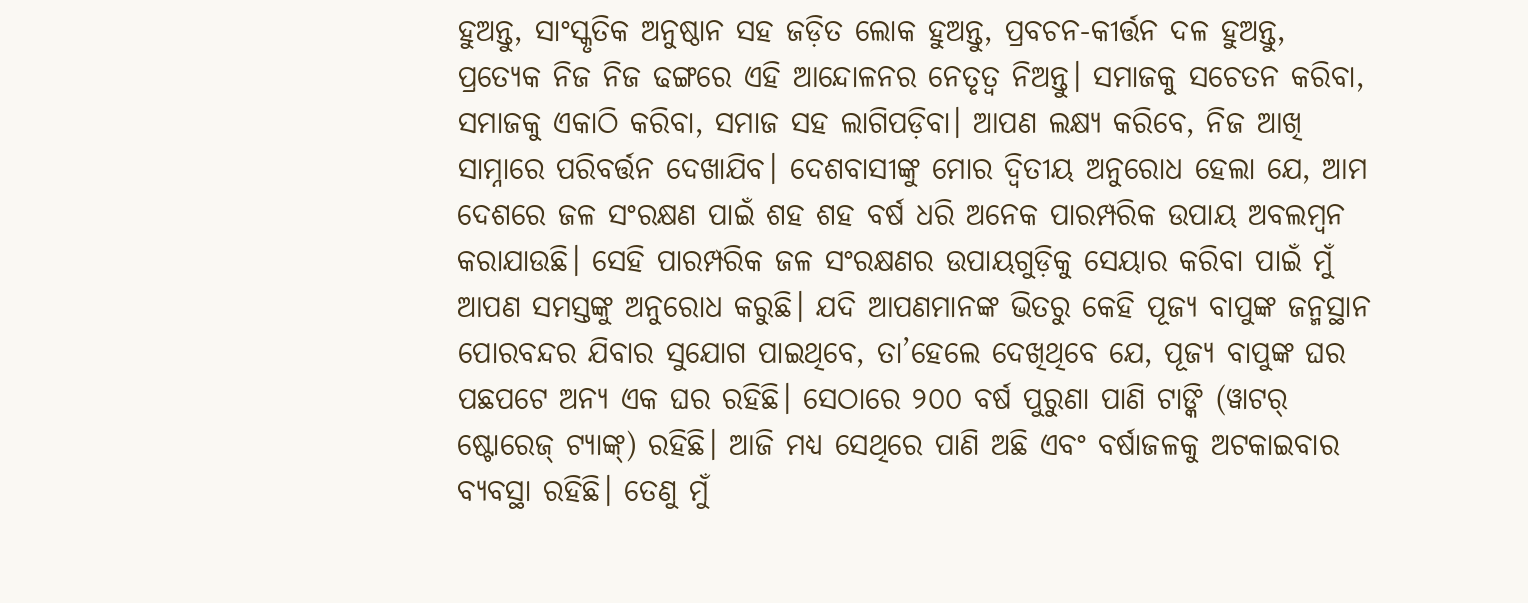ହୁଅନ୍ତୁ, ସାଂସ୍କୃତିକ ଅନୁଷ୍ଠାନ ସହ ଜଡ଼ିତ ଲୋକ ହୁଅନ୍ତୁ, ପ୍ରବଚନ-କୀର୍ତ୍ତନ ଦଳ ହୁଅନ୍ତୁ, ପ୍ରତ୍ୟେକ ନିଜ ନିଜ ଢଙ୍ଗରେ ଏହି ଆନ୍ଦୋଳନର ନେତୃତ୍ୱ ନିଅନ୍ତୁ। ସମାଜକୁ ସଚେତନ କରିବା, ସମାଜକୁ ଏକାଠି କରିବା, ସମାଜ ସହ ଲାଗିପଡ଼ିବା। ଆପଣ ଲକ୍ଷ୍ୟ କରିବେ, ନିଜ ଆଖି ସାମ୍ନାରେ ପରିବର୍ତ୍ତନ ଦେଖାଯିବ। ଦେଶବାସୀଙ୍କୁ ମୋର ଦ୍ୱିତୀୟ ଅନୁରୋଧ ହେଲା ଯେ, ଆମ ଦେଶରେ ଜଳ ସଂରକ୍ଷଣ ପାଇଁ ଶହ ଶହ ବର୍ଷ ଧରି ଅନେକ ପାରମ୍ପରିକ ଉପାୟ ଅବଲମ୍ୱନ କରାଯାଉଛି। ସେହି ପାରମ୍ପରିକ ଜଳ ସଂରକ୍ଷଣର ଉପାୟଗୁଡ଼ିକୁ ସେୟାର କରିବା ପାଇଁ ମୁଁ ଆପଣ ସମସ୍ତଙ୍କୁ ଅନୁରୋଧ କରୁଛି। ଯଦି ଆପଣମାନଙ୍କ ଭିତରୁ କେହି ପୂଜ୍ୟ ବାପୁଙ୍କ ଜନ୍ମସ୍ଥାନ ପୋରବନ୍ଦର ଯିବାର ସୁଯୋଗ ପାଇଥିବେ, ତା’ହେଲେ ଦେଖିଥିବେ ଯେ, ପୂଜ୍ୟ ବାପୁଙ୍କ ଘର ପଛପଟେ ଅନ୍ୟ ଏକ ଘର ରହିଛି। ସେଠାରେ ୨୦୦ ବର୍ଷ ପୁରୁଣା ପାଣି ଟାଙ୍କି (ୱାଟର୍ ଷ୍ଟୋରେଜ୍ ଟ୍ୟାଙ୍କ୍) ରହିଛି। ଆଜି ମଧ୍ୟ ସେଥିରେ ପାଣି ଅଛି ଏବଂ ବର୍ଷାଜଳକୁ ଅଟକାଇବାର ବ୍ୟବସ୍ଥା ରହିଛି। ତେଣୁ ମୁଁ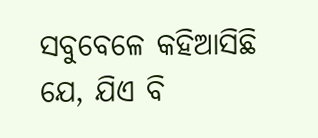ସବୁବେଳେ କହିଆସିଛି ଯେ, ଯିଏ ବି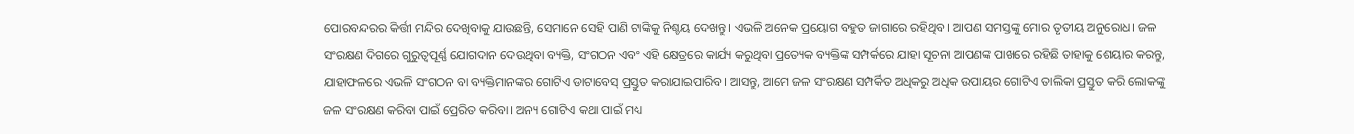ପୋରବନ୍ଦରର କିର୍ତ୍ତୀ ମନ୍ଦିର ଦେଖିବାକୁ ଯାଉଛନ୍ତି, ସେମାନେ ସେହି ପାଣି ଟାଙ୍କିକୁ ନିଶ୍ଚୟ ଦେଖନ୍ତୁ। ଏଭଳି ଅନେକ ପ୍ରୟୋଗ ବହୁତ ଜାଗାରେ ରହିଥିବ। ଆପଣ ସମସ୍ତଙ୍କୁ ମୋର ତୃତୀୟ ଅନୁରୋଧ। ଜଳ ସଂରକ୍ଷଣ ଦିଗରେ ଗୁରୁତ୍ୱପୂର୍ଣ୍ଣ ଯୋଗଦାନ ଦେଉଥିବା ବ୍ୟକ୍ତି, ସଂଗଠନ ଏବଂ ଏହି କ୍ଷେତ୍ରରେ କାର୍ଯ୍ୟ କରୁଥିବା ପ୍ରତ୍ୟେକ ବ୍ୟକ୍ତିଙ୍କ ସମ୍ପର୍କରେ ଯାହା ସୂଚନା ଆପଣଙ୍କ ପାଖରେ ରହିଛି ତାହାକୁ ଶେୟାର କରନ୍ତୁ, ଯାହାଫଳରେ ଏଭଳି ସଂଗଠନ ବା ବ୍ୟକ୍ତିମାନଙ୍କର ଗୋଟିଏ ଡାଟାବେସ୍ ପ୍ରସ୍ତୁତ କରାଯାଇପାରିବ। ଆସନ୍ତୁ, ଆମେ ଜଳ ସଂରକ୍ଷଣ ସମ୍ପର୍କିତ ଅଧିକରୁ ଅଧିକ ଉପାୟର ଗୋଟିଏ ତାଲିକା ପ୍ରସ୍ତୁତ କରି ଲୋକଙ୍କୁ ଜଳ ସଂରକ୍ଷଣ କରିବା ପାଇଁ ପ୍ରେରିତ କରିବା। ଅନ୍ୟ ଗୋଟିଏ କଥା ପାଇଁ ମଧ୍ୟ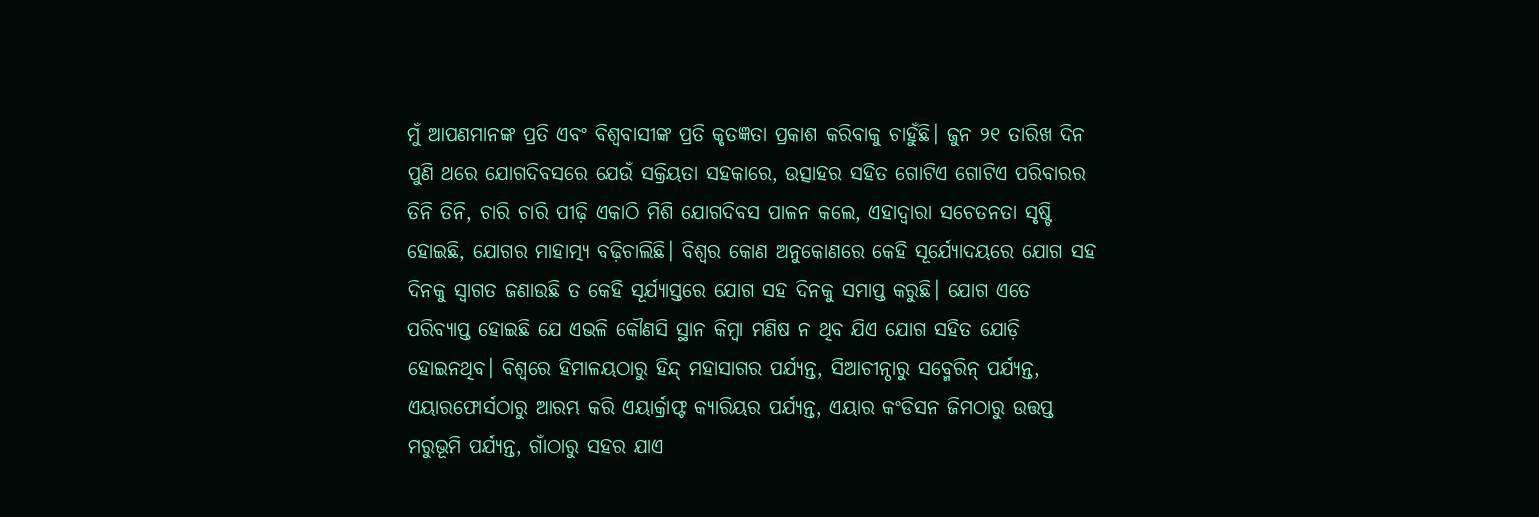ମୁଁ ଆପଣମାନଙ୍କ ପ୍ରତି ଏବଂ ବିଶ୍ୱବାସୀଙ୍କ ପ୍ରତି କୃତଜ୍ଞତା ପ୍ରକାଶ କରିବାକୁ ଚାହୁଁଛି। ଜୁନ ୨୧ ତାରିଖ ଦିନ ପୁଣି ଥରେ ଯୋଗଦିବସରେ ଯେଉଁ ସକ୍ରିୟତା ସହକାରେ, ଉତ୍ସାହର ସହିତ ଗୋଟିଏ ଗୋଟିଏ ପରିବାରର ତିନି ତିନି, ଚାରି ଚାରି ପୀଢ଼ି ଏକାଠି ମିଶି ଯୋଗଦିବସ ପାଳନ କଲେ, ଏହାଦ୍ୱାରା ସଚେତନତା ସୃଷ୍ଟି ହୋଇଛି, ଯୋଗର ମାହାତ୍ମ୍ୟ ବଢ଼ିଚାଲିଛି। ବିଶ୍ୱର କୋଣ ଅନୁକୋଣରେ କେହି ସୂର୍ଯ୍ୟୋଦୟରେ ଯୋଗ ସହ ଦିନକୁ ସ୍ୱାଗତ ଜଣାଉଛି ତ କେହି ସୂର୍ଯ୍ୟାସ୍ତରେ ଯୋଗ ସହ ଦିନକୁ ସମାପ୍ତ କରୁଛି। ଯୋଗ ଏତେ ପରିବ୍ୟାପ୍ତ ହୋଇଛି ଯେ ଏଭଳି କୌଣସି ସ୍ଥାନ କିମ୍ୱା ମଣିଷ ନ ଥିବ ଯିଏ ଯୋଗ ସହିତ ଯୋଡ଼ି ହୋଇନଥିବ। ବିଶ୍ୱରେ ହିମାଳୟଠାରୁ ହିନ୍ଦ୍ ମହାସାଗର ପର୍ଯ୍ୟନ୍ତ, ସିଆଚୀନ୍ଠାରୁ ସବ୍ମେରିନ୍ ପର୍ଯ୍ୟନ୍ତ, ଏୟାରଫୋର୍ସଠାରୁ ଆରମ୍ଭ କରି ଏୟାର୍କ୍ରାଫ୍ଟ କ୍ୟାରିୟର ପର୍ଯ୍ୟନ୍ତ, ଏୟାର କଂଡିସନ ଜିମଠାରୁ ଉତ୍ତପ୍ତ ମରୁଭୂମି ପର୍ଯ୍ୟନ୍ତ, ଗାଁଠାରୁ ସହର ଯାଏ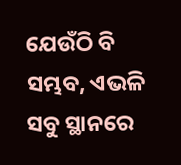ଯେଉଁଠି ବି ସମ୍ଭବ, ଏଭଳି ସବୁ ସ୍ଥାନରେ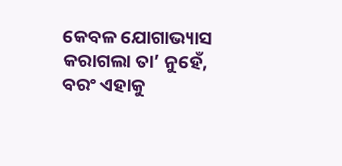କେବଳ ଯୋଗାଭ୍ୟାସ କରାଗଲା ତା’ ନୁହେଁ, ବରଂ ଏହାକୁ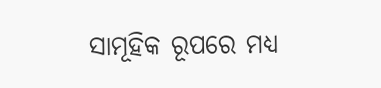ସାମୂହିକ ରୂପରେ ମଧ୍ୟ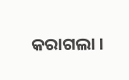କରାଗଲା।